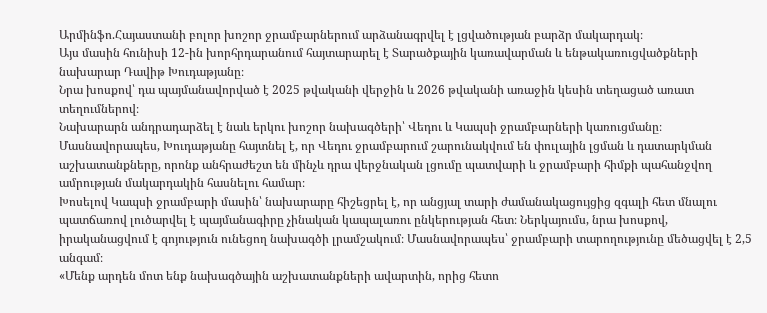Արմինֆո.Հայաստանի բոլոր խոշոր ջրամբարներում արձանագրվել է լցվածության բարձր մակարդակ։
Այս մասին հունիսի 12-ին խորհրդարանում հայտարարել է Տարածքային կառավարման և ենթակառուցվածքների նախարար Դավիթ Խուդաթյանը։
Նրա խոսքով՝ դա պայմանավորված է 2025 թվականի վերջին և 2026 թվականի առաջին կեսին տեղացած առատ տեղումներով։
Նախարարն անդրադարձել է նաև երկու խոշոր նախագծերի՝ Վեդու և Կապսի ջրամբարների կառուցմանը։ Մասնավորապես, Խուդաթյանը հայտնել է, որ Վեդու ջրամբարում շարունակվում են փուլային լցման և դատարկման աշխատանքները, որոնք անհրաժեշտ են մինչև դրա վերջնական լցումը պատվարի և ջրամբարի հիմքի պահանջվող ամրության մակարդակին հասնելու համար։
Խոսելով Կապսի ջրամբարի մասին՝ նախարարը հիշեցրել է, որ անցյալ տարի ժամանակացույցից զգալի հետ մնալու պատճառով լուծարվել է պայմանագիրը չինական կապալառու ընկերության հետ։ Ներկայումս, նրա խոսքով, իրականացվում է գոյություն ունեցող նախագծի լրամշակում։ Մասնավորապես՝ ջրամբարի տարողությունը մեծացվել է 2,5 անգամ։
«Մենք արդեն մոտ ենք նախագծային աշխատանքների ավարտին, որից հետո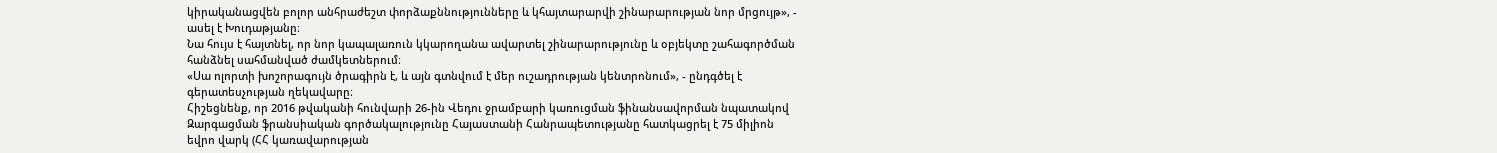կիրականացվեն բոլոր անհրաժեշտ փորձաքննությունները և կհայտարարվի շինարարության նոր մրցույթ», - ասել է Խուդաթյանը։
Նա հույս է հայտնել, որ նոր կապալառուն կկարողանա ավարտել շինարարությունը և օբյեկտը շահագործման հանձնել սահմանված ժամկետներում։
«Սա ոլորտի խոշորագույն ծրագիրն է, և այն գտնվում է մեր ուշադրության կենտրոնում», - ընդգծել է գերատեսչության ղեկավարը։
Հիշեցնենք, որ 2016 թվականի հունվարի 26-ին Վեդու ջրամբարի կառուցման ֆինանսավորման նպատակով Զարգացման ֆրանսիական գործակալությունը Հայաստանի Հանրապետությանը հատկացրել է 75 միլիոն եվրո վարկ (ՀՀ կառավարության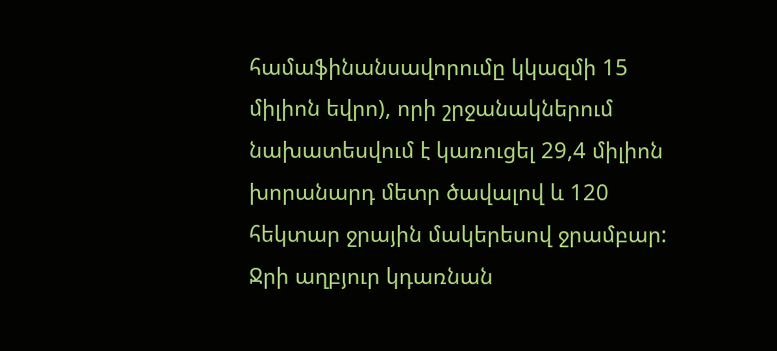համաֆինանսավորումը կկազմի 15 միլիոն եվրո), որի շրջանակներում նախատեսվում է կառուցել 29,4 միլիոն խորանարդ մետր ծավալով և 120 հեկտար ջրային մակերեսով ջրամբար: Ջրի աղբյուր կդառնան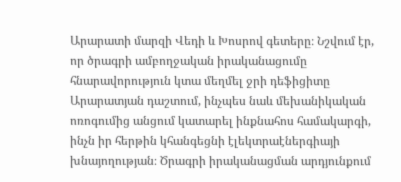Արարատի մարզի Վեդի և Խոսրով գետերը։ Նշվում էր, որ ծրագրի ամբողջական իրականացումը հնարավորություն կտա մեղմել ջրի դեֆիցիտը Արարատյան դաշտում, ինչպես նաև մեխանիկական ոռոգումից անցում կատարել ինքնահոս համակարգի, ինչն իր հերթին կհանգեցնի էլեկտրաէներգիայի խնայողության։ Ծրագրի իրականացման արդյունքում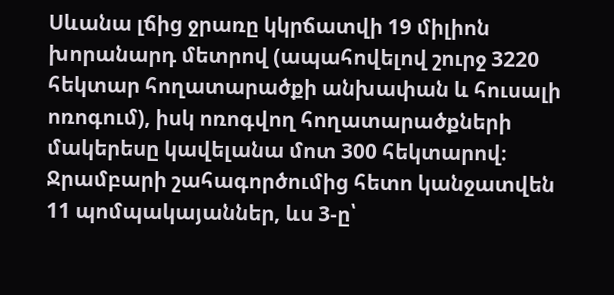Սևանա լճից ջրառը կկրճատվի 19 միլիոն խորանարդ մետրով (ապահովելով շուրջ 3220 հեկտար հողատարածքի անխափան և հուսալի ոռոգում), իսկ ոռոգվող հողատարածքների մակերեսը կավելանա մոտ 300 հեկտարով։
Ջրամբարի շահագործումից հետո կանջատվեն 11 պոմպակայաններ, ևս 3-ը՝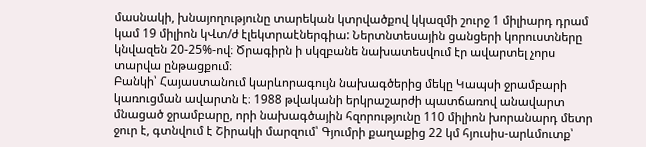մասնակի, խնայողությունը տարեկան կտրվածքով կկազմի շուրջ 1 միլիարդ դրամ կամ 19 միլիոն կՎտ/ժ էլեկտրաէներգիա: Ներտնտեսային ցանցերի կորուստները կնվազեն 20-25%-ով։ Ծրագիրն ի սկզբանե նախատեսվում էր ավարտել չորս տարվա ընթացքում։
Բանկի՝ Հայաստանում կարևորագույն նախագծերից մեկը Կապսի ջրամբարի կառուցման ավարտն է։ 1988 թվականի երկրաշարժի պատճառով անավարտ մնացած ջրամբարը, որի նախագծային հզորությունը 110 միլիոն խորանարդ մետր ջուր է, գտնվում է Շիրակի մարզում՝ Գյումրի քաղաքից 22 կմ հյուսիս-արևմուտք՝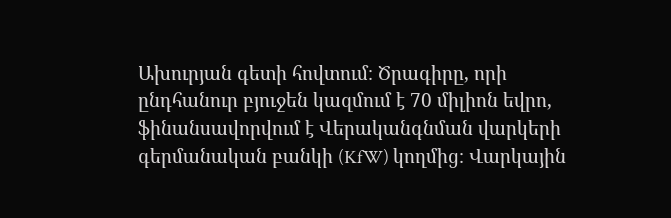Ախուրյան գետի հովտում։ Ծրագիրը, որի ընդհանուր բյուջեն կազմում է 70 միլիոն եվրո, ֆինանսավորվում է Վերականգնման վարկերի գերմանական բանկի (KfW) կողմից։ Վարկային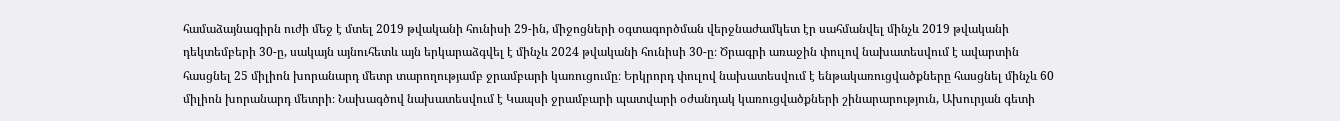համաձայնագիրն ուժի մեջ է մտել 2019 թվականի հունիսի 29-ին, միջոցների օգտագործման վերջնաժամկետ էր սահմանվել մինչև 2019 թվականի դեկտեմբերի 30-ը, սակայն այնուհետև այն երկարաձգվել է մինչև 2024 թվականի հունիսի 30-ը։ Ծրագրի առաջին փուլով նախատեսվում է ավարտին հասցնել 25 միլիոն խորանարդ մետր տարողությամբ ջրամբարի կառուցումը։ Երկրորդ փուլով նախատեսվում է ենթակառուցվածքները հասցնել մինչև 60 միլիոն խորանարդ մետրի։ Նախագծով նախատեսվում է Կապսի ջրամբարի պատվարի օժանդակ կառուցվածքների շինարարություն, Ախուրյան գետի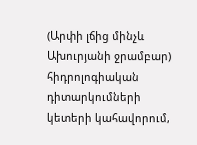(Արփի լճից մինչև Ախուրյանի ջրամբար) հիդրոլոգիական դիտարկումների կետերի կահավորում,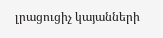լրացուցիչ կայանների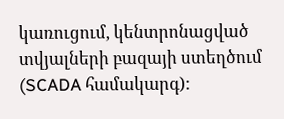կառուցում, կենտրոնացված տվյալների բազայի ստեղծում (SCADA համակարգ):